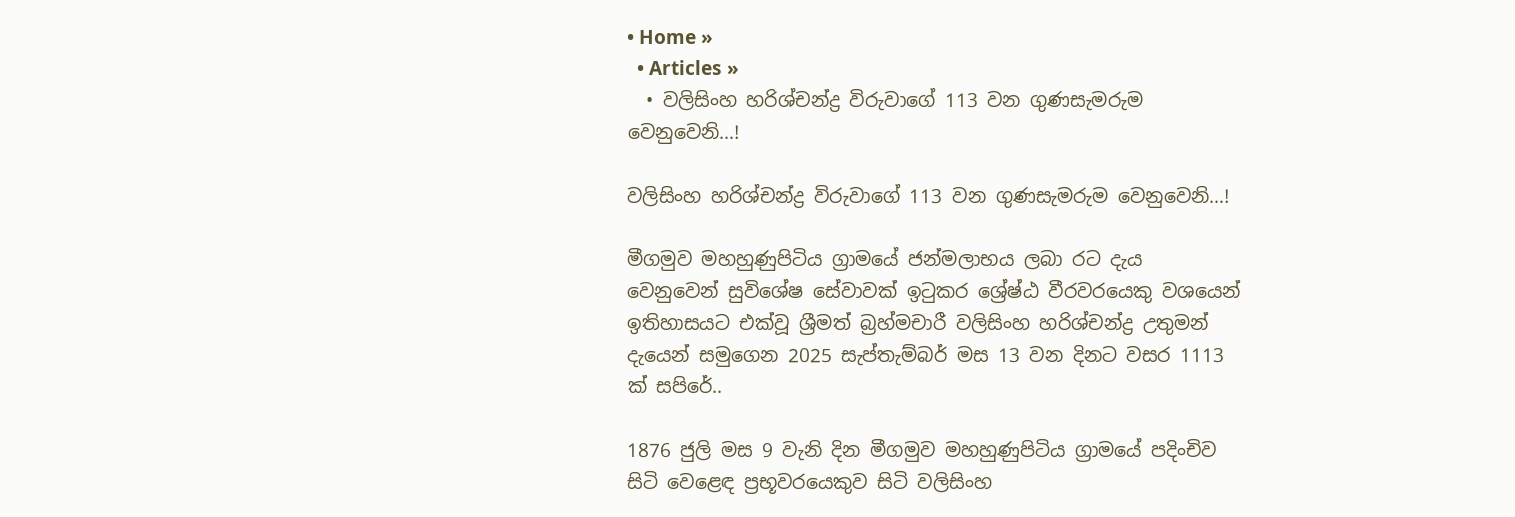• Home »
  • Articles »
  • වලිසිංහ හරිශ්චන්ද්‍ර විරුවාගේ 113 වන ගුණසැමරුම වෙනුවෙනි…!

වලිසිංහ හරිශ්චන්ද්‍ර විරුවාගේ 113 වන ගුණසැමරුම වෙනුවෙනි…!

මීගමුව මහහුණුපිටිය ග්‍රාමයේ ජන්මලාභය ලබා රට දැය වෙනුවෙන් සුවිශේෂ සේවාවක්‌ ඉටුකර ශ්‍රේෂ්ඨ වීරවරයෙකු වශයෙන් ඉතිහාසයට එක්‌වූ ශ්‍රීමත් බ්‍රහ්මචාරී වලිසිංහ හරිශ්චන්ද්‍ර උතුමන් දැයෙන් සමුගෙන 2025 සැප්තැම්බර් මස 13 වන දිනට වසර 1113 ක්‌ සපිරේ..

1876 ජුලි මස 9 වැනි දින මීගමුව මහහුණුපිටිය ග්‍රාමයේ පදිංචිව සිටි වෙළෙඳ ප්‍රභූවරයෙකුව සිටි වලිසිංහ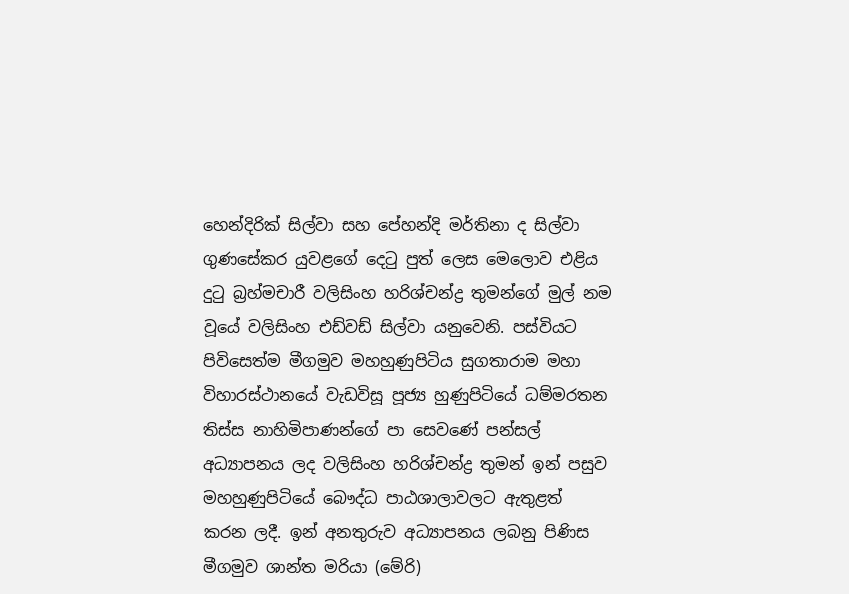හෙන්දිරික්‌ සිල්වා සහ පේහන්දි මර්තිනා ද සිල්වා ගුණසේකර යුවළගේ දෙටු පුත් ලෙස මෙලොව එළිය දුටු බ්‍රහ්මචාරී වලිසිංහ හරිශ්චන්ද්‍ර තුමන්ගේ මුල් නම වූයේ වලිසිංහ එඩ්වඩ් සිල්වා යනුවෙනි. පස්‌වියට පිවිසෙත්ම මීගමුව මහහුණුපිටිය සුගතාරාම මහා විහාරස්‌ථානයේ වැඩවිසූ පූජ්‍ය හුණුපිටියේ ධම්මරතන තිස්‌ස නාහිමිපාණන්ගේ පා සෙවණේ පන්සල් අධ්‍යාපනය ලද වලිසිංහ හරිශ්චන්ද්‍ර තුමන් ඉන් පසුව මහහුණුපිටියේ බෞද්ධ පාඨශාලාවලට ඇතුළත් කරන ලදී. ඉන් අනතුරුව අධ්‍යාපනය ලබනු පිණිස මීගමුව ශාන්ත මරියා (මේරි)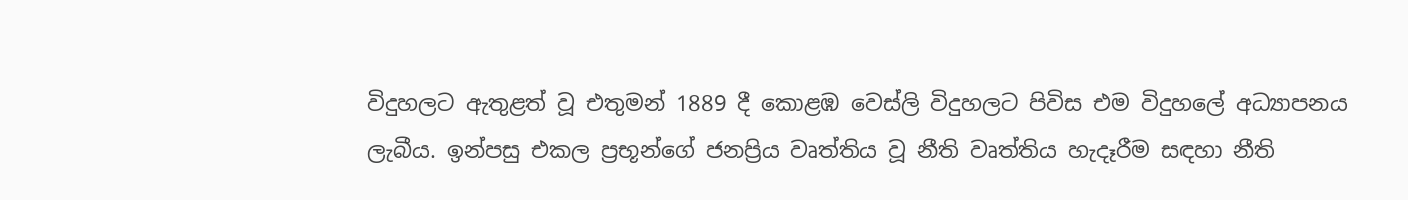විදුහලට ඇතුළත් වූ එතුමන් 1889 දී කොළඹ වෙස්‌ලි විදුහලට පිවිස එම විදුහලේ අධ්‍යාපනය ලැබීය. ඉන්පසු එකල ප්‍රභූන්ගේ ජනප්‍රිය වෘත්තිය වූ නීති වෘත්තිය හැදෑරීම සඳහා නීති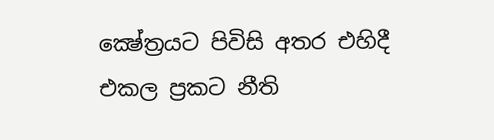ක්‍ෂේත්‍රයට පිවිසි අතර එහිදී එකල ප්‍රකට නීති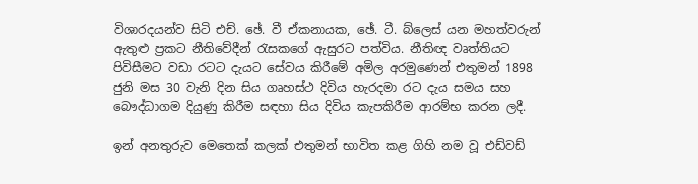විශාරදයන්ව සිටි එච්. ඡේ. වී ඒකනායක, ඡේ. ටී. බ්ලෙස්‌ යන මහත්වරුන් ඇතුළු ප්‍රකට නීතිවේදීන් රැසකගේ ඇසුරට පත්විය. නීතිඥ වෘත්තියට පිවිසීමට වඩා රටට දැයට සේවය කිරීමේ අමිල අරමුණෙන් එතුමන් 1898 ජුනි මස 30 වැනි දින සිය ගෘහස්‌ථ දිවිය හැරදමා රට දැය සමය සහ බෞද්ධාගම දියුණු කිරීම සඳහා සිය දිවිය කැපකිරීම ආරම්භ කරන ලදී.

ඉන් අනතුරුව මෙතෙක්‌ කලක්‌ එතුමන් භාවිත කළ ගිහි නම වූ එඩ්වඩ්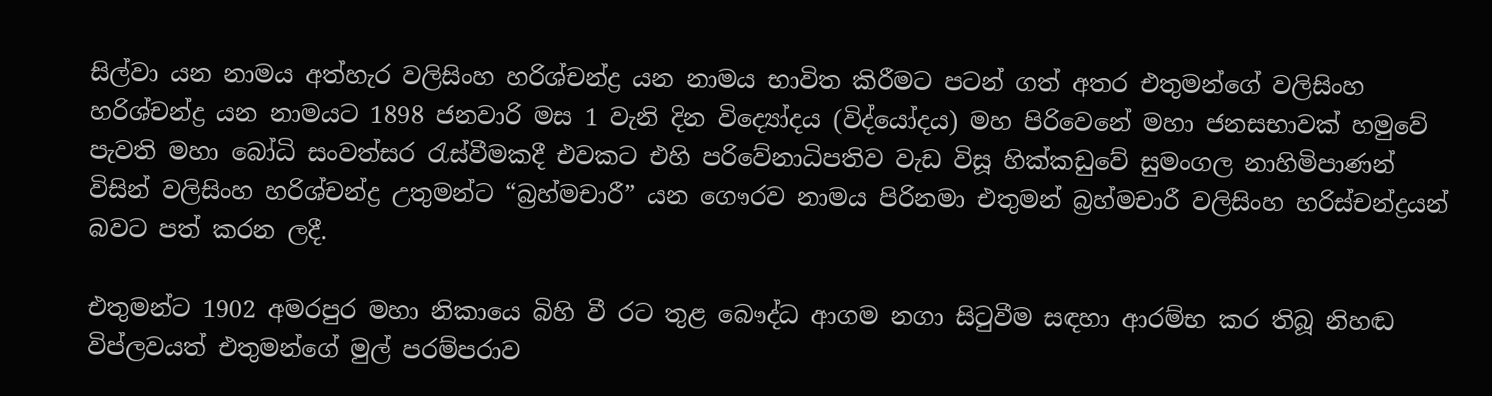සිල්වා යන නාමය අත්හැර වලිසිංහ හරිශ්චන්ද්‍ර යන නාමය භාවිත කිරීමට පටන් ගත් අතර එතුමන්ගේ වලිසිංහ හරිශ්චන්ද්‍ර යන නාමයට 1898 ජනවාරි මස 1 වැනි දින විද්‍යෝදය (විද්යෝදය) මහ පිරිවෙනේ මහා ජනසභාවක්‌ හමුවේ පැවති මහා බෝධි සංවත්සර රැස්‌වීමකදී එවකට එහි පරිවේනාධිපතිව වැඩ විසූ හික්‌කඩුවේ සුමංගල නාහිමිපාණන් විසින් වලිසිංහ හරිශ්චන්ද්‍ර උතුමන්ට “බ්‍රහ්මචාරී” යන ගෞරව නාමය පිරිනමා එතුමන් බ්‍රහ්මචාරී වලිසිංහ හරිස්‌චන්ද්‍රයන් බවට පත් කරන ලදී.

එතුමන්ට 1902 අමරපුර මහා නිකායෙ බිහි වී රට තුළ බෞද්ධ ආගම නගා සිටුවීම සඳහා ආරම්භ කර තිබූ නිහඬ විප්ලවයත් එතුමන්ගේ මුල් පරම්පරාව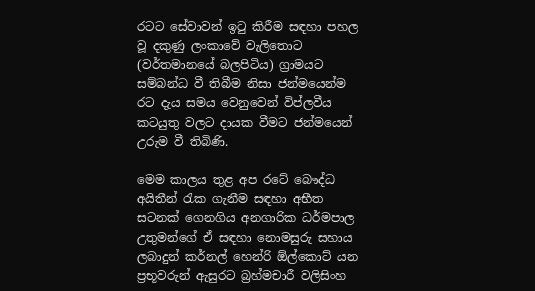රටට සේවාවන් ඉටු කිරීම සඳහා පහල වූ දකුණු ලංකාවේ වැලිතොට (වර්තමානයේ බලපිටිය) ග්‍රාමයට සම්බන්ධ වී තිබීම නිසා ජන්මයෙන්ම රට දැය සමය වෙනුවෙන් විප්ලවීය කටයුතු වලට දායක වීමට ජන්මයෙන් උරුම වී තිබිණි.

මෙම කාලය තුළ අප රටේ බෞද්ධ අයිතීන් රැක ගැනීම සඳහා අභීත සටනක්‌ ගෙනගිය අනගාරික ධර්මපාල උතුමන්ගේ ඒ සඳහා නොමසුරු සහාය ලබාදුන් කර්නල් හෙන්රි ඕල්කොට්‌ යන ප්‍රභූවරුන් ඇසුරට බ්‍රහ්මචාරී වලිසිංහ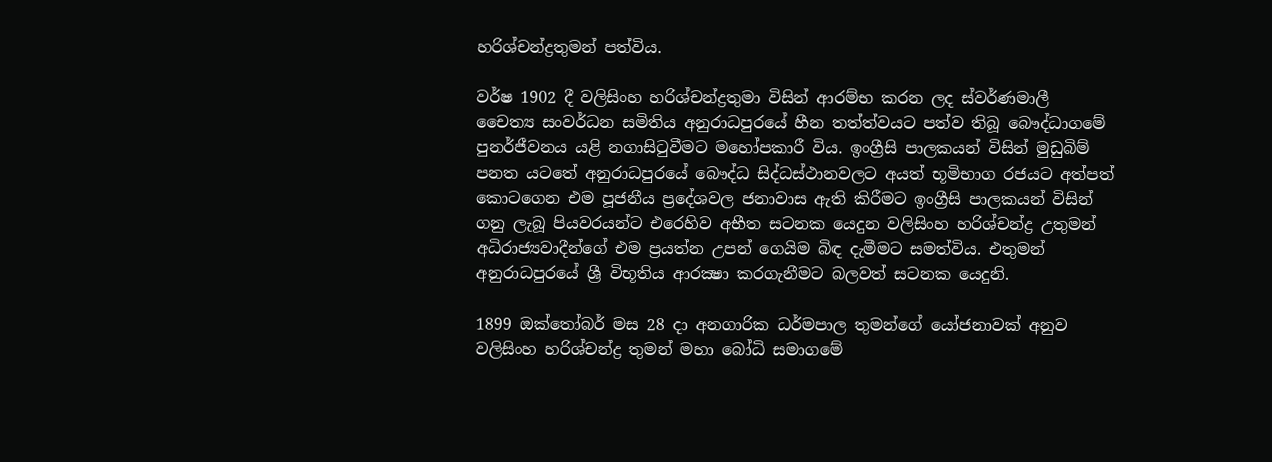හරිශ්චන්ද්‍රතුමන් පත්විය.

වර්ෂ 1902 දී වලිසිංහ හරිශ්චන්ද්‍රතුමා විසින් ආරම්භ කරන ලද ස්‌වර්ණමාලී චෛත්‍ය සංවර්ධන සමිතිය අනුරාධපුරයේ හීන තත්ත්වයට පත්ව තිබූ බෞද්ධාගමේ පුනර්ජීවනය යළි නගාසිටුවීමට මහෝපකාරී විය. ඉංග්‍රීසි පාලකයන් විසින් මුඩුබිම් පනත යටතේ අනුරාධපුරයේ බෞද්ධ සිද්ධස්‌ථානවලට අයත් භූමිභාග රජයට අත්පත් කොටගෙන එම පූජනීය ප්‍රදේශවල ජනාවාස ඇති කිරීමට ඉංග්‍රීසි පාලකයන් විසින් ගනු ලැබූ පියවරයන්ට එරෙහිව අභීත සටනක යෙදුන වලිසිංහ හරිශ්චන්ද්‍ර උතුමන් අධිරාජ්‍යවාදීන්ගේ එම ප්‍රයත්න උපන් ගෙයිම බිඳ දැමීමට සමත්විය. එතුමන් අනුරාධපුරයේ ශ්‍රී විභූතිය ආරක්‍ෂා කරගැනීමට බලවත් සටනක යෙදුනි.

1899 ඔක්‌තෝබර් මස 28 දා අනගාරික ධර්මපාල තුමන්ගේ යෝජනාවක්‌ අනුව වලිසිංහ හරිශ්චන්ද්‍ර තුමන් මහා බෝධි සමාගමේ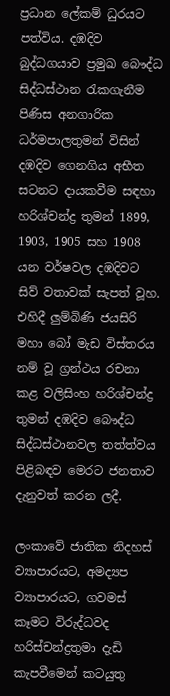ප්‍රධාන ලේකම් ධුරයට පත්විය. දඹදිව බුද්ධගයාව ප්‍රමුඛ බෞද්ධ සිද්ධස්‌ථාන රැකගැනීම පිණිස අනගාරික ධර්මපාලතුමන් විසින් දඹදිව ගෙනගිය අභීත සටනට දායකවීම සඳහා හරිශ්චන්ද්‍ර තුමන් 1899, 1903, 1905 සහ 1908 යන වර්ෂවල දඹදිවට සිව් වතාවක්‌ සැපත් වූහ. එහිදී ලුම්බිණි ජයසිරි මහා බෝ මැඩ විස්‌තරය නම් වූ ග්‍රන්ථය රචනා කළ වලිසිංහ හරිශ්චන්ද්‍ර තුමන් දඹදිව බෞද්ධ සිද්ධස්‌ථානවල තත්ත්වය පිළිබඳව මෙරට ජනතාව දැනුවත් කරන ලදී.

ලංකාවේ ජාතික නිදහස්‌ ව්‍යාපාරයට, අමද්‍යප ව්‍යාපාරයට, ගවමස්‌ කෑමට විරුද්ධවද හරිස්‌චන්ද්‍රතුමා දැඩි කැපවීමෙන් කටයුතු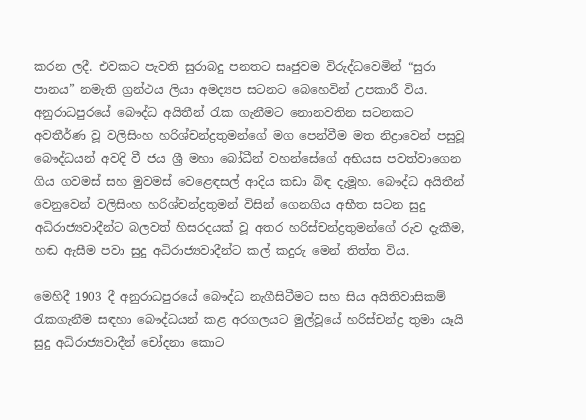කරන ලදී. එවකට පැවති සුරාබදු පනතට සෘජුවම විරුද්ධවෙමින් “සුරා පානය” නමැති ග්‍රන්ථය ලියා අමද්‍යප සටනට බෙහෙවින් උපකාරී විය. අනුරාධපුරයේ බෞද්ධ අයිතීන් රැක ගැනීමට නොනවතින සටනකට අවතීර්ණ වූ වලිසිංහ හරිශ්චන්ද්‍රතුමන්ගේ මග පෙන්වීම මත නිද්‍රාවෙන් පසුවූ බෞද්ධයන් අවදි වී ජය ශ්‍රී මහා බෝධීන් වහන්සේගේ අභියස පවත්වාගෙන ගිය ගවමස්‌ සහ මුවමස්‌ වෙළෙඳසල් ආදිය කඩා බිඳ දැමූහ. බෞද්ධ අයිතීන් වෙනුවෙන් වලිසිංහ හරිශ්චන්ද්‍රතුමන් විසින් ගෙනගිය අභීත සටන සුදු අධිරාජ්‍යවාදීන්ට බලවත් හිසරදයක්‌ වූ අතර හරිස්‌චන්ද්‍රතුමන්ගේ රුව දැකීම, හඬ ඇසීම පවා සුදු අධිරාජ්‍යවාදීන්ට කල් කදුරු මෙන් තිත්ත විය.

මෙහිදී 1903 දී අනුරාධපුරයේ බෞද්ධ නැගීසිටීමට සහ සිය අයිතිවාසිකම් රැකගැනීම සඳහා බෞද්ධයන් කළ අරගලයට මුල්වූයේ හරිස්‌චන්ද්‍ර තුමා යෑයි සුදු අධිරාජ්‍යවාදීන් චෝදනා කොට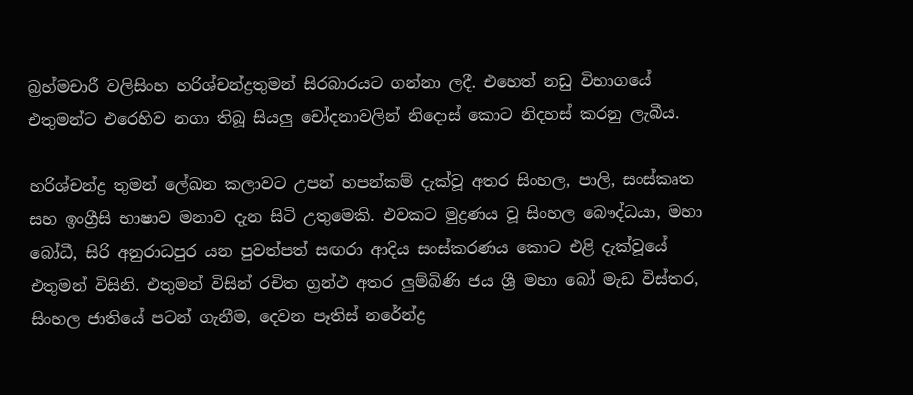බ්‍රහ්මචාරී වලිසිංහ හරිශ්චන්ද්‍රතුමන් සිරබාරයට ගන්නා ලදී. එහෙත් නඩු විභාගයේ එතුමන්ට එරෙහිව නගා තිබූ සියලු චෝදනාවලින් නිදොස්‌ කොට නිදහස්‌ කරනු ලැබීය.

හරිශ්චන්ද්‍ර තුමන් ලේඛන කලාවට උපන් හපන්කම් දැක්‌වූ අතර සිංහල, පාලි, සංස්‌කෘත සහ ඉංග්‍රීසි භාෂාව මනාව දැන සිටි උතුමෙකි. එවකට මුද්‍රණය වූ සිංහල බෞද්ධයා, මහා බෝධී, සිරි අනුරාධපුර යන පුවත්පත් සඟරා ආදිය සංස්‌කරණය කොට එළි දැක්‌වූයේ එතුමන් විසිනි. එතුමන් විසින් රචිත ග්‍රන්ථ අතර ලුම්බිණි ජය ශ්‍රී මහා බෝ මැඩ විස්‌තර, සිංහල ජාතියේ පටන් ගැනීම, දෙවන පෑතිස්‌ නරේන්ද්‍ර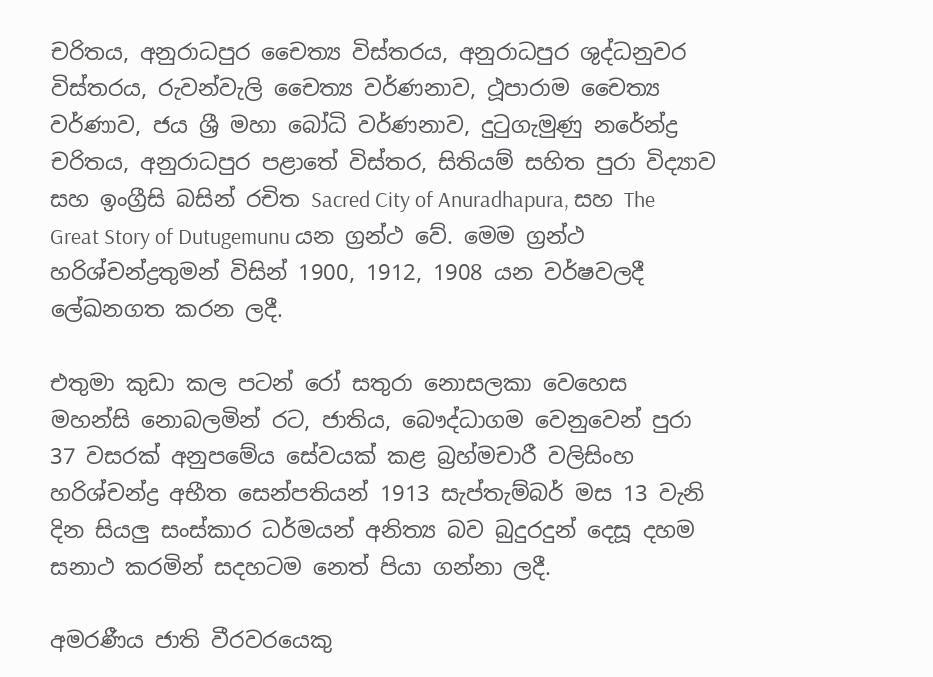චරිතය, අනුරාධපුර චෛත්‍ය විස්‌තරය, අනුරාධපුර ශුද්ධනුවර විස්‌තරය, රුවන්වැලි චෛත්‍ය වර්ණනාව, ථූපාරාම චෛත්‍ය වර්ණාව, ජය ශ්‍රී මහා බෝධි වර්ණනාව, දුටුගැමුණු නරේන්ද්‍ර චරිතය, අනුරාධපුර පළාතේ විස්‌තර, සිතියම් සහිත පුරා විද්‍යාව සහ ඉංග්‍රීසි බසින් රචිත Sacred City of Anuradhapura, සහ The Great Story of Dutugemunu යන ග්‍රන්ථ වේ. මෙම ග්‍රන්ථ හරිශ්චන්ද්‍රතුමන් විසින් 1900, 1912, 1908 යන වර්ෂවලදී ලේඛනගත කරන ලදී.

එතුමා කුඩා කල පටන් රෝ සතුරා නොසලකා වෙහෙස මහන්සි නොබලමින් රට, ජාතිය, බෞද්ධාගම වෙනුවෙන් පුරා 37 වසරක්‌ අනුපමේය සේවයක්‌ කළ බ්‍රහ්මචාරී වලිසිංහ හරිශ්චන්ද්‍ර අභීත සෙන්පතියන් 1913 සැප්තැම්බර් මස 13 වැනි දින සියලු සංස්‌කාර ධර්මයන් අනිත්‍ය බව බුදුරදුන් දෙසූ දහම සනාථ කරමින් සදහටම නෙත් පියා ගන්නා ලදී.

අමරණීය ජාති වීරවරයෙකු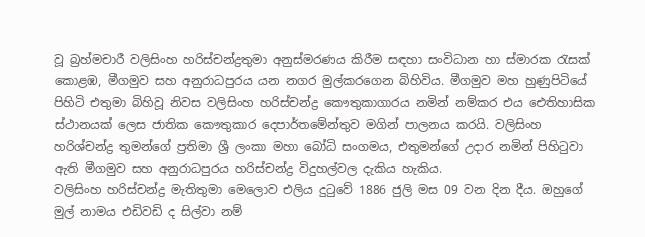වූ බ්‍රහ්මචාරී වලිසිංහ හරිස්‌චන්ද්‍රතුමා අනුස්‌මරණය කිරීම සඳහා සංවිධාන හා ස්‌මාරක රැසක්‌ කොළඹ, මීගමුව සහ අනුරාධපුරය යන නගර මුල්කරගෙන බිහිවිය. මීගමුව මහ හුණුපිටියේ පිහිටි එතුමා බිහිවූ නිවස වලිසිංහ හරිස්‌චන්ද්‍ර කෞතුකාගාරය නමින් නම්කර එය ඓතිහාසික ස්‌ථානයක්‌ ලෙස ජාතික කෞතුකාර දෙපාර්තමේන්තුව මගින් පාලනය කරයි. වලිසිංහ හරිශ්චන්ද්‍ර තුමන්ගේ ප්‍රතිමා ශ්‍රී ලංකා මහා බෝධි සංගමය, එතුමන්ගේ උදාර නමින් පිහිටුවා ඇති මීගමුව සහ අනුරාධපුරය හරිස්‌චන්ද්‍ර විදුහල්වල දැකිය හැකිය.
වලිසිංහ හරිස්චන්ද්‍ර මැතිතුමා මෙලොව එලිය දුටුවේ 1886 ජුලි මස 09 වන දින දීය. ඔහුගේ මුල් නාමය එඩිවඩි ද සිල්වා නම්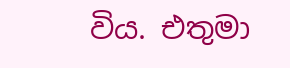විය. එතුමා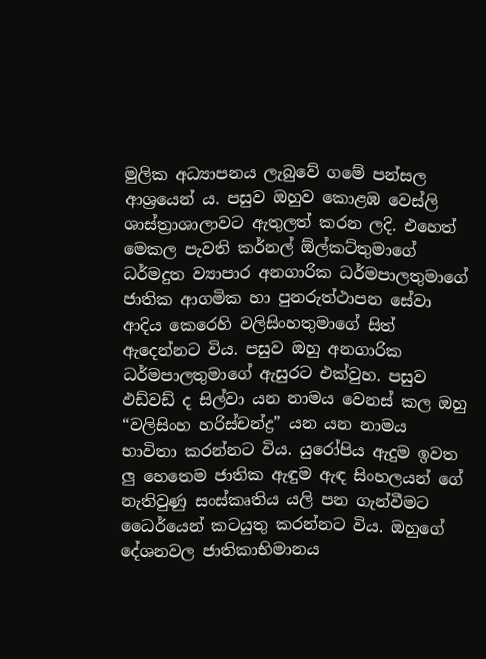මුලික අධ්‍යාපනය ලැබුවේ ගමේ පන්සල ආශ්‍රයෙන් ය. පසුව ඔහුව කොළඹ වෙස්ලි ශාස්ත්‍රාශාලාවට ඇතුලත් කරන ලදි. එහෙත් මෙකල පැවති කර්නල් ඕල්කට්තුමාගේ ධර්මදුත ව්‍යාපාර අනගාරික ධර්මපාලතුමාගේ ජාතික ආගමික හා පුනරුත්ථාපන සේවා ආදිය කෙරෙහි වලිසිංහතුමාගේ සිත් ඇදෙන්නට විය. පසුව ඔහු අනගාරික ධර්මපාලතුමාගේ ඇසුරට එක්වුහ. පසුව ඵඩ්වඩ් ද සිල්වා යන නාමය වෙනස් කල ඔහු “වලිසිංහ හරිස්චන්ද්‍ර” යන යන නාමය භාවිතා කරන්නට විය. යුරෝපිය ඇදුම ඉවත ලු හෙතෙම ජාතික ඇඳුම ඇඳ සිංහලයන් ගේ නැතිවුණු සංස්කෘතිය යලි පන ගැන්වීමට ධෛර්යෙන් කටයුතු කරන්නට විය. ඔහුගේ දේශනවල ජාතිකාභිමානය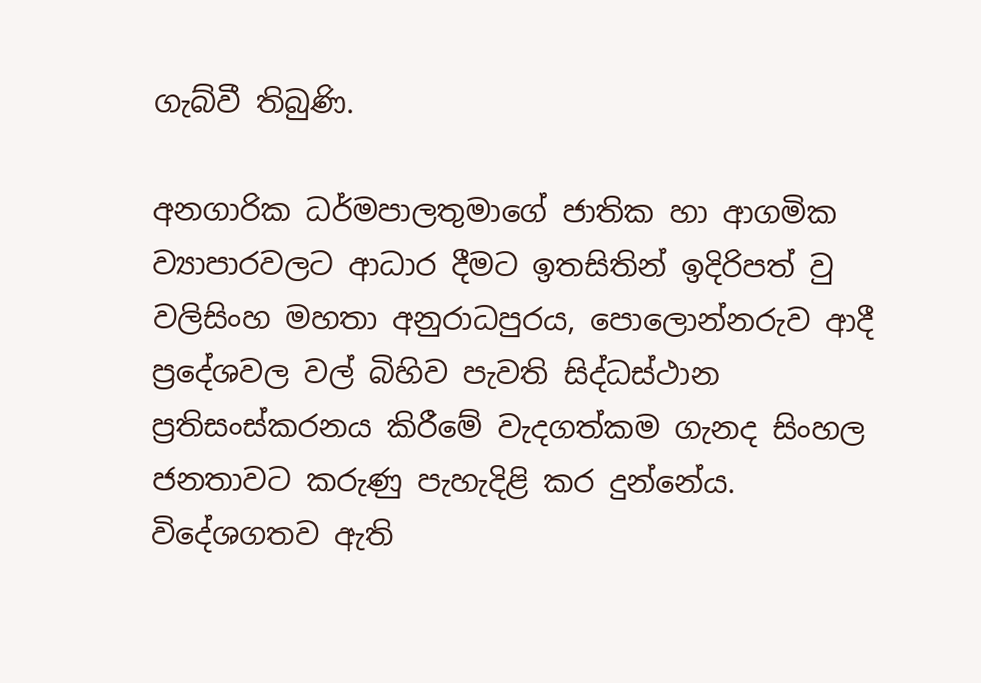ගැබ්වී තිබුණි.

අනගාරික ධර්මපාලතුමාගේ ජාතික හා ආගමික ව්‍යාපාරවලට ආධාර දීමට ඉතසිතින් ඉදිරිපත් වු වලිසිංහ මහතා අනුරාධපුරය, පොලොන්නරුව ආදී ප්‍රදේශවල වල් බිහිව පැවති සිද්ධස්ථාන ප්‍රතිසංස්කරනය කිරීමේ වැදගත්කම ගැනද සිංහල ජනතාවට කරුණු පැහැදිළි කර දුන්නේය. විදේශගතව ඇති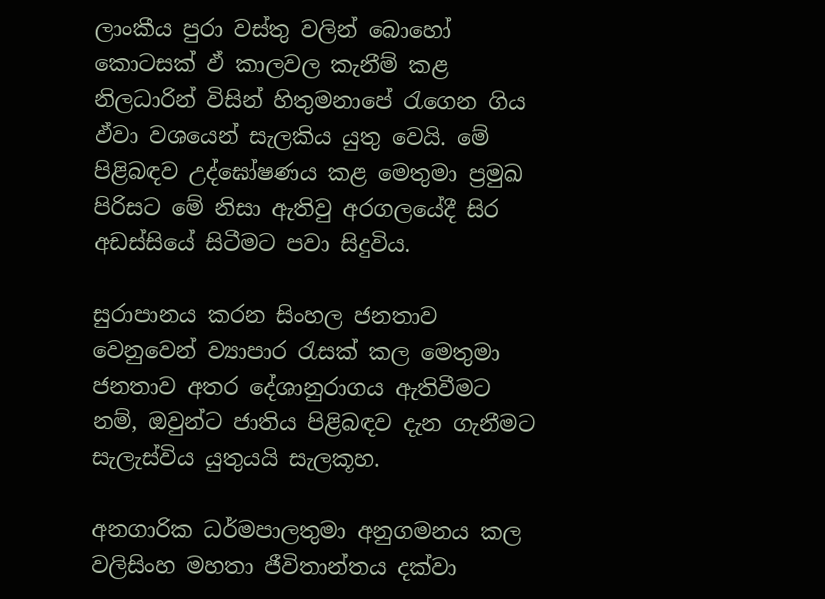ලාංකීය පුරා වස්තු වලින් බොහෝ කොටසක් ඵ් කාලවල කැනීම් කළ නිලධාරින් විසින් හිතුමනාපේ රැගෙන ගිය ඵ්වා වශයෙන් සැලකිය යුතු වෙයි. මේ පිළිබඳව උද්ඝෝෂණය කළ මෙතුමා ප්‍රමුඛ පිරිසට මේ නිසා ඇතිවු අරගලයේදී සිර අඩස්සියේ සිටීමට පවා සිදුවිය.

සුරාපානය කරන සිංහල ජනතාව වෙනුවෙන් ව්‍යාපාර රැසක් කල මෙතුමා ජනතාව අතර දේශානුරාගය ඇතිවීමට නම්, ඔවුන්ට ජාතිය පිළිබඳව දැන ගැනීමට සැලැස්විය යුතුයයි සැලකූහ.

අනගාරික ධර්මපාලතුමා අනුගමනය කල වලිසිංහ මහතා ජීවිතාන්තය දක්වා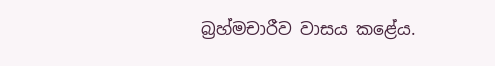බ්‍රහ්මචාරීව වාසය කළේය.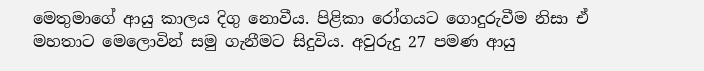මෙතුමාගේ ආයු කාලය දිගු නොවීය. පිළිකා රෝගයට ගොදුරුවීම නිසා ඒ මහතාට මෙලොවින් සමු ගැනීමට සිදුවිය. අවුරුදු 27 පමණ ආයු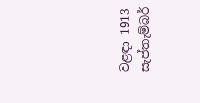වළඳා 1913 සැප්තැම්බර්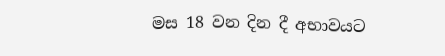මස 18 වන දින දී අභාවයට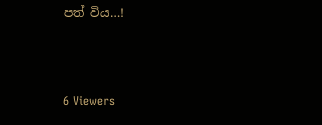පත් විය…!



6 Viewers